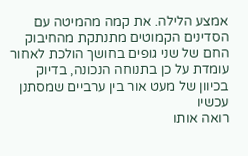אמצע הלילה. את קמה מהמיטה עם הסדינים הקמוטים מתנתקת מהחיבוק החם של שני גופים בחושך הולכת לאחור עומדת על כן בתנוחה הנכונה, בדיוק בכיוון של מעט אור בין ערביים שמסתנן עכשיו
רואה אותו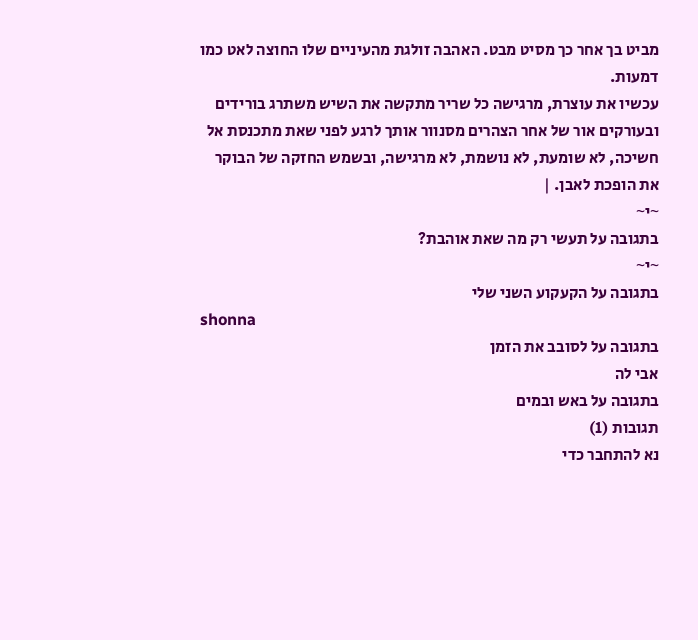מביט בך אחר כך מסיט מבט. האהבה זולגת מהעיניים שלו החוצה לאט כמו דמעות.
עכשיו את עוצרת, מרגישה כל שריר מתקשה את השיש משתרג בורידים ובעורקים אור של אחר הצהרים מסנוור אותך לרגע לפני שאת מתכנסת אל חשיכה, לא שומעת, לא נושמת, לא מרגישה, ובשמש החזקה של הבוקר את הופכת לאבן. |
~י~
בתגובה על תעשי רק מה שאת אוהבת?
~י~
בתגובה על הקעקוע השני שלי
shonna
בתגובה על לסובב את הזמן
אבי לה
בתגובה על באש ובמים
תגובות (1)
נא להתחבר כדי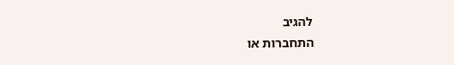להגיב
התחברות או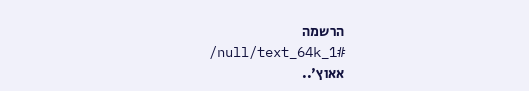הרשמה
/null/text_64k_1#
אאוץ'..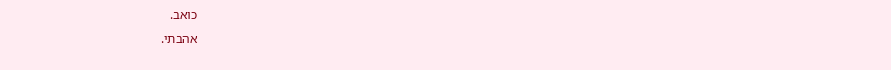כואב.
אהבתי.